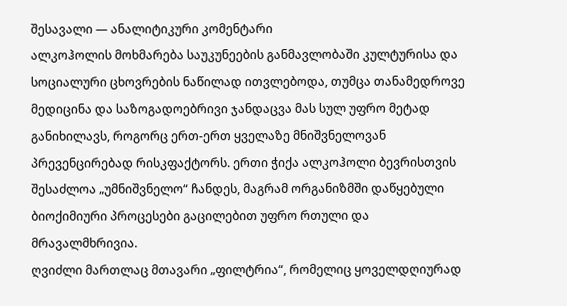შესავალი — ანალიტიკური კომენტარი
ალკოჰოლის მოხმარება საუკუნეების განმავლობაში კულტურისა და სოციალური ცხოვრების ნაწილად ითვლებოდა, თუმცა თანამედროვე მედიცინა და საზოგადოებრივი ჯანდაცვა მას სულ უფრო მეტად განიხილავს, როგორც ერთ-ერთ ყველაზე მნიშვნელოვან პრევენცირებად რისკფაქტორს. ერთი ჭიქა ალკოჰოლი ბევრისთვის შესაძლოა „უმნიშვნელო“ ჩანდეს, მაგრამ ორგანიზმში დაწყებული ბიოქიმიური პროცესები გაცილებით უფრო რთული და მრავალმხრივია.
ღვიძლი მართლაც მთავარი „ფილტრია“, რომელიც ყოველდღიურად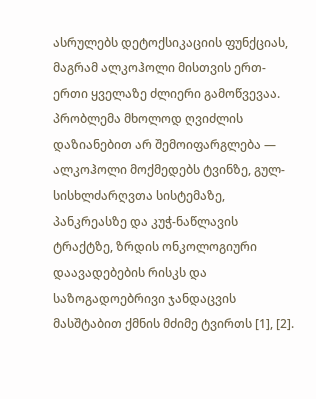ასრულებს დეტოქსიკაციის ფუნქციას, მაგრამ ალკოჰოლი მისთვის ერთ-ერთი ყველაზე ძლიერი გამოწვევაა. პრობლემა მხოლოდ ღვიძლის დაზიანებით არ შემოიფარგლება — ალკოჰოლი მოქმედებს ტვინზე, გულ-სისხლძარღვთა სისტემაზე, პანკრეასზე და კუჭ-ნაწლავის ტრაქტზე, ზრდის ონკოლოგიური დაავადებების რისკს და საზოგადოებრივი ჯანდაცვის მასშტაბით ქმნის მძიმე ტვირთს [1], [2].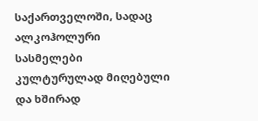საქართველოში, სადაც ალკოჰოლური სასმელები კულტურულად მიღებული და ხშირად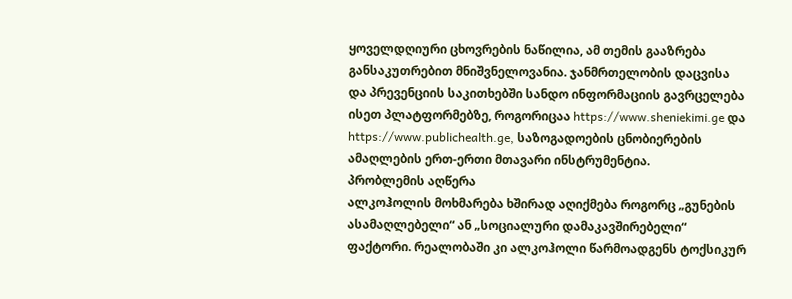ყოველდღიური ცხოვრების ნაწილია, ამ თემის გააზრება განსაკუთრებით მნიშვნელოვანია. ჯანმრთელობის დაცვისა და პრევენციის საკითხებში სანდო ინფორმაციის გავრცელება ისეთ პლატფორმებზე, როგორიცაა https://www.sheniekimi.ge და https://www.publichealth.ge, საზოგადოების ცნობიერების ამაღლების ერთ-ერთი მთავარი ინსტრუმენტია.
პრობლემის აღწერა
ალკოჰოლის მოხმარება ხშირად აღიქმება როგორც „გუნების ასამაღლებელი“ ან „სოციალური დამაკავშირებელი“ ფაქტორი. რეალობაში კი ალკოჰოლი წარმოადგენს ტოქსიკურ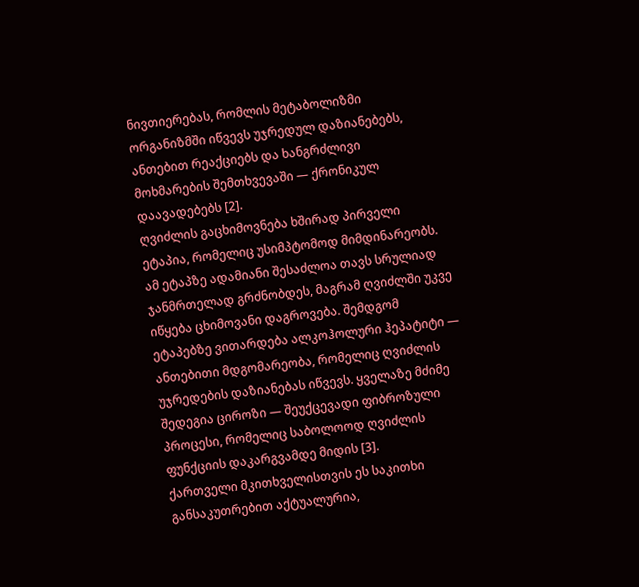ნივთიერებას, რომლის მეტაბოლიზმი ორგანიზმში იწვევს უჯრედულ დაზიანებებს, ანთებით რეაქციებს და ხანგრძლივი მოხმარების შემთხვევაში — ქრონიკულ დაავადებებს [2].
ღვიძლის გაცხიმოვნება ხშირად პირველი ეტაპია, რომელიც უსიმპტომოდ მიმდინარეობს. ამ ეტაპზე ადამიანი შესაძლოა თავს სრულიად ჯანმრთელად გრძნობდეს, მაგრამ ღვიძლში უკვე იწყება ცხიმოვანი დაგროვება. შემდგომ ეტაპებზე ვითარდება ალკოჰოლური ჰეპატიტი — ანთებითი მდგომარეობა, რომელიც ღვიძლის უჯრედების დაზიანებას იწვევს. ყველაზე მძიმე შედეგია ციროზი — შეუქცევადი ფიბროზული პროცესი, რომელიც საბოლოოდ ღვიძლის ფუნქციის დაკარგვამდე მიდის [3].
ქართველი მკითხველისთვის ეს საკითხი განსაკუთრებით აქტუალურია,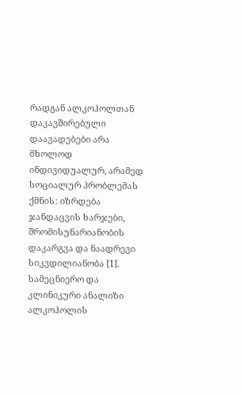რადგან ალკოჰოლთან დაკავშირებული დაავადებები არა მხოლოდ ინდივიდუალურ, არამედ სოციალურ პრობლემას ქმნის: იზრდება ჯანდაცვის ხარჯები, შრომისუნარიანობის დაკარგვა და ნაადრევი სიკვდილიანობა [1].
სამეცნიერო და კლინიკური ანალიზი
ალკოჰოლის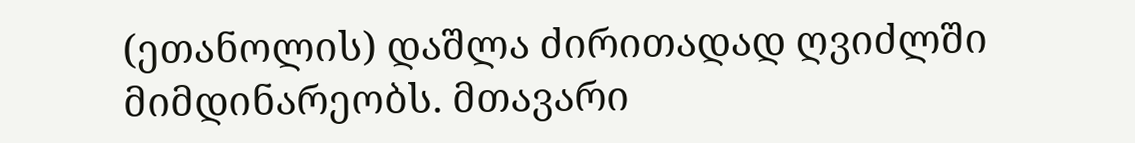(ეთანოლის) დაშლა ძირითადად ღვიძლში მიმდინარეობს. მთავარი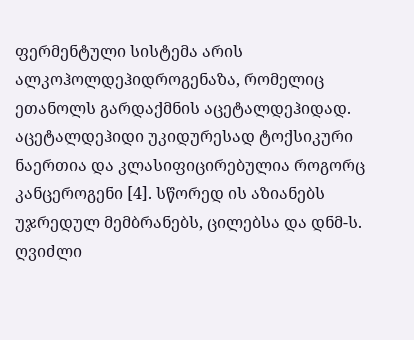ფერმენტული სისტემა არის ალკოჰოლდეჰიდროგენაზა, რომელიც ეთანოლს გარდაქმნის აცეტალდეჰიდად. აცეტალდეჰიდი უკიდურესად ტოქსიკური ნაერთია და კლასიფიცირებულია როგორც კანცეროგენი [4]. სწორედ ის აზიანებს უჯრედულ მემბრანებს, ცილებსა და დნმ-ს.
ღვიძლი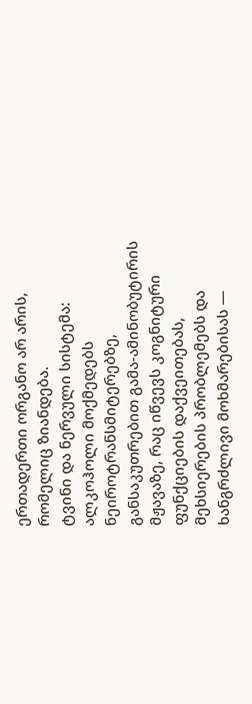ერთადერთი ორგანო არ არის, რომელიც ზიანდება.
ტვინი და ნერვული სისტემა: ალკოჰოლი მოქმედებს ნეიროტრანსმიტერებზე, განსაკუთრებით გამა-ამინობუტირის მჟავაზე, რაც იწვევს კოგნიტური ფუნქციების დაქვეითებას, მეხსიერების პრობლემებს და ხანგრძლივი მოხმარებისას —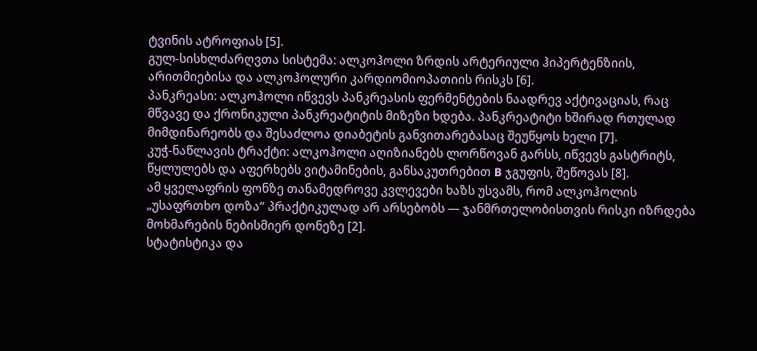ტვინის ატროფიას [5].
გულ-სისხლძარღვთა სისტემა: ალკოჰოლი ზრდის არტერიული ჰიპერტენზიის, არითმიებისა და ალკოჰოლური კარდიომიოპათიის რისკს [6].
პანკრეასი: ალკოჰოლი იწვევს პანკრეასის ფერმენტების ნაადრევ აქტივაციას, რაც მწვავე და ქრონიკული პანკრეატიტის მიზეზი ხდება. პანკრეატიტი ხშირად რთულად მიმდინარეობს და შესაძლოა დიაბეტის განვითარებასაც შეუწყოს ხელი [7].
კუჭ-ნაწლავის ტრაქტი: ალკოჰოლი აღიზიანებს ლორწოვან გარსს, იწვევს გასტრიტს, წყლულებს და აფერხებს ვიტამინების, განსაკუთრებით B ჯგუფის, შეწოვას [8].
ამ ყველაფრის ფონზე თანამედროვე კვლევები ხაზს უსვამს, რომ ალკოჰოლის „უსაფრთხო დოზა“ პრაქტიკულად არ არსებობს — ჯანმრთელობისთვის რისკი იზრდება მოხმარების ნებისმიერ დონეზე [2].
სტატისტიკა და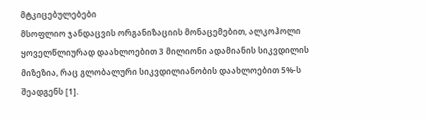მტკიცებულებები
მსოფლიო ჯანდაცვის ორგანიზაციის მონაცემებით, ალკოჰოლი ყოველწლიურად დაახლოებით 3 მილიონი ადამიანის სიკვდილის მიზეზია, რაც გლობალური სიკვდილიანობის დაახლოებით 5%-ს შეადგენს [1].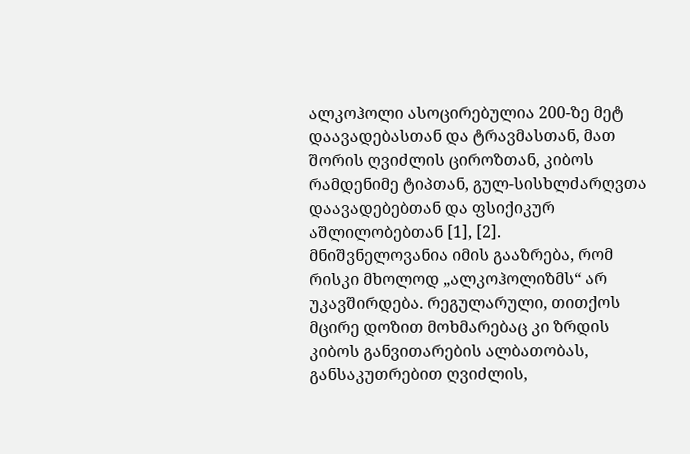ალკოჰოლი ასოცირებულია 200-ზე მეტ დაავადებასთან და ტრავმასთან, მათ შორის ღვიძლის ციროზთან, კიბოს რამდენიმე ტიპთან, გულ-სისხლძარღვთა დაავადებებთან და ფსიქიკურ აშლილობებთან [1], [2].
მნიშვნელოვანია იმის გააზრება, რომ რისკი მხოლოდ „ალკოჰოლიზმს“ არ უკავშირდება. რეგულარული, თითქოს მცირე დოზით მოხმარებაც კი ზრდის კიბოს განვითარების ალბათობას, განსაკუთრებით ღვიძლის,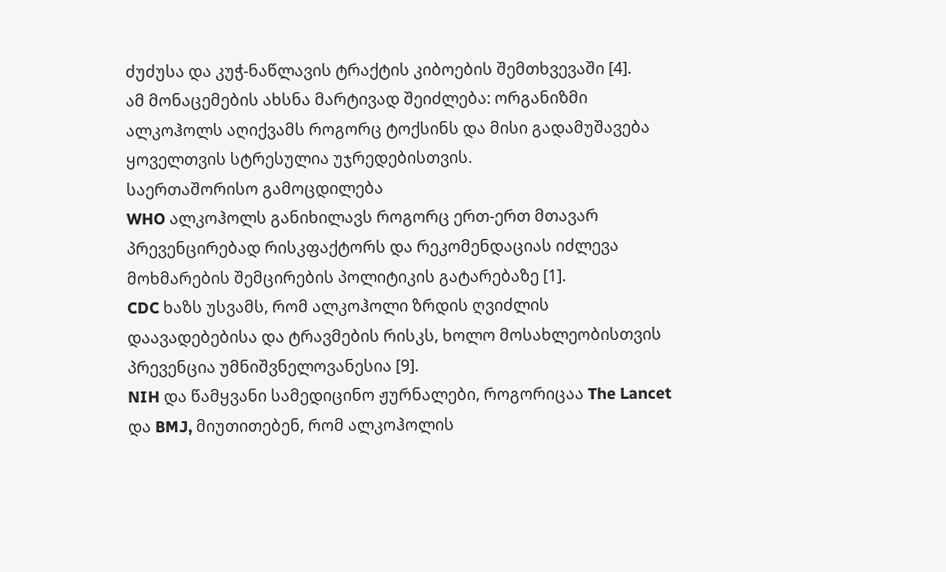ძუძუსა და კუჭ-ნაწლავის ტრაქტის კიბოების შემთხვევაში [4].
ამ მონაცემების ახსნა მარტივად შეიძლება: ორგანიზმი ალკოჰოლს აღიქვამს როგორც ტოქსინს და მისი გადამუშავება ყოველთვის სტრესულია უჯრედებისთვის.
საერთაშორისო გამოცდილება
WHO ალკოჰოლს განიხილავს როგორც ერთ-ერთ მთავარ პრევენცირებად რისკფაქტორს და რეკომენდაციას იძლევა მოხმარების შემცირების პოლიტიკის გატარებაზე [1].
CDC ხაზს უსვამს, რომ ალკოჰოლი ზრდის ღვიძლის დაავადებებისა და ტრავმების რისკს, ხოლო მოსახლეობისთვის პრევენცია უმნიშვნელოვანესია [9].
NIH და წამყვანი სამედიცინო ჟურნალები, როგორიცაა The Lancet და BMJ, მიუთითებენ, რომ ალკოჰოლის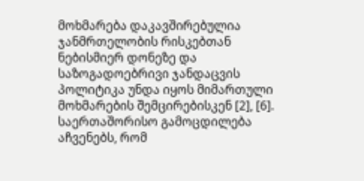მოხმარება დაკავშირებულია ჯანმრთელობის რისკებთან ნებისმიერ დონეზე და საზოგადოებრივი ჯანდაცვის პოლიტიკა უნდა იყოს მიმართული მოხმარების შემცირებისკენ [2], [6].
საერთაშორისო გამოცდილება აჩვენებს, რომ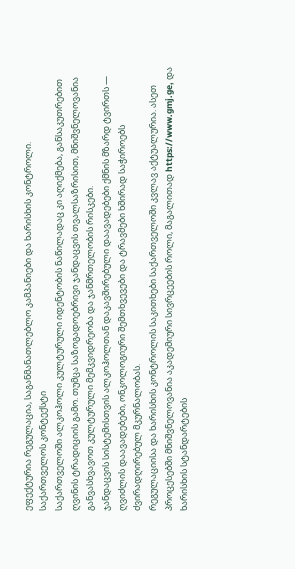ეფექტურია რეგულაცია, საგანმანათლებლო კამპანიები და ხარისხის კონტროლი.
საქართველოს კონტექსტი
საქართველოში ალკოჰოლი კულტურული იდენტობის ნაწილადაც კი აღიქმება, განსაკუთრებით ღვინის ტრადიციის გამო. თუმცა საზოგადოებრივი ჯანდაცვის თვალსაზრისით, მნიშვნელოვანია განვასხვავოთ კულტურული მემკვიდრეობა და ჯანმრთელობის რისკები.
ჯანდაცვის სისტემისთვის ალკოჰოლთან დაკავშირებული დაავადებები ქმნის მზარდ ტვირთს — ღვიძლის დაავადებები, ონკოლოგიური შემთხვევები და ტრავმები ხშირად საჭიროებს ძვირადღირებულ მკურნალობას.
რეგულაციისა და ხარისხის კონტროლის საკითხები საქართველოში კვლავ აქტუალურია. ასეთ პროცესებში მნიშვნელოვანია აკადემიური სივრცეების როლი, მაგალითად https://www.gmj.ge, და ხარისხის სტანდარტების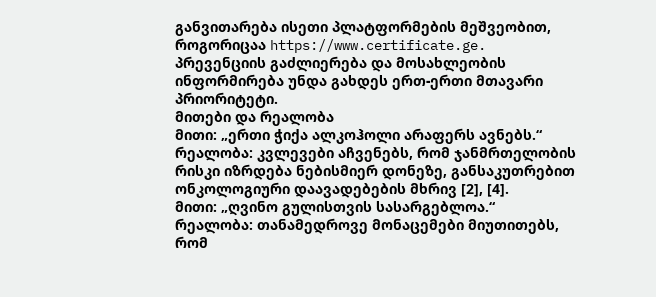განვითარება ისეთი პლატფორმების მეშვეობით, როგორიცაა https://www.certificate.ge.
პრევენციის გაძლიერება და მოსახლეობის ინფორმირება უნდა გახდეს ერთ-ერთი მთავარი პრიორიტეტი.
მითები და რეალობა
მითი: „ერთი ჭიქა ალკოჰოლი არაფერს ავნებს.“
რეალობა: კვლევები აჩვენებს, რომ ჯანმრთელობის რისკი იზრდება ნებისმიერ დონეზე, განსაკუთრებით ონკოლოგიური დაავადებების მხრივ [2], [4].
მითი: „ღვინო გულისთვის სასარგებლოა.“
რეალობა: თანამედროვე მონაცემები მიუთითებს, რომ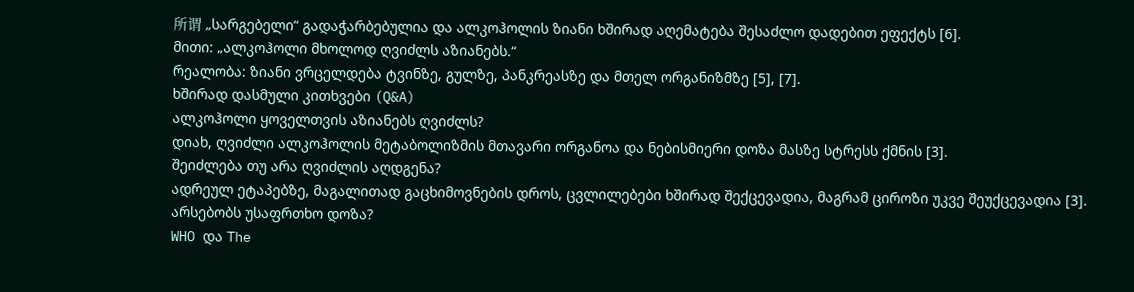所谓 „სარგებელი“ გადაჭარბებულია და ალკოჰოლის ზიანი ხშირად აღემატება შესაძლო დადებით ეფექტს [6].
მითი: „ალკოჰოლი მხოლოდ ღვიძლს აზიანებს.“
რეალობა: ზიანი ვრცელდება ტვინზე, გულზე, პანკრეასზე და მთელ ორგანიზმზე [5], [7].
ხშირად დასმული კითხვები (Q&A)
ალკოჰოლი ყოველთვის აზიანებს ღვიძლს?
დიახ, ღვიძლი ალკოჰოლის მეტაბოლიზმის მთავარი ორგანოა და ნებისმიერი დოზა მასზე სტრესს ქმნის [3].
შეიძლება თუ არა ღვიძლის აღდგენა?
ადრეულ ეტაპებზე, მაგალითად გაცხიმოვნების დროს, ცვლილებები ხშირად შექცევადია, მაგრამ ციროზი უკვე შეუქცევადია [3].
არსებობს უსაფრთხო დოზა?
WHO და The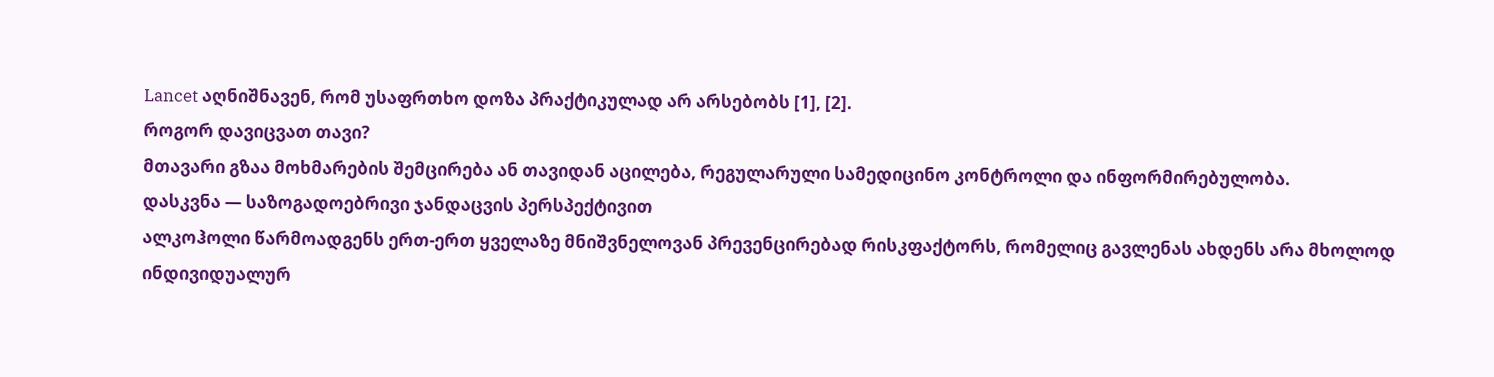Lancet აღნიშნავენ, რომ უსაფრთხო დოზა პრაქტიკულად არ არსებობს [1], [2].
როგორ დავიცვათ თავი?
მთავარი გზაა მოხმარების შემცირება ან თავიდან აცილება, რეგულარული სამედიცინო კონტროლი და ინფორმირებულობა.
დასკვნა — საზოგადოებრივი ჯანდაცვის პერსპექტივით
ალკოჰოლი წარმოადგენს ერთ-ერთ ყველაზე მნიშვნელოვან პრევენცირებად რისკფაქტორს, რომელიც გავლენას ახდენს არა მხოლოდ ინდივიდუალურ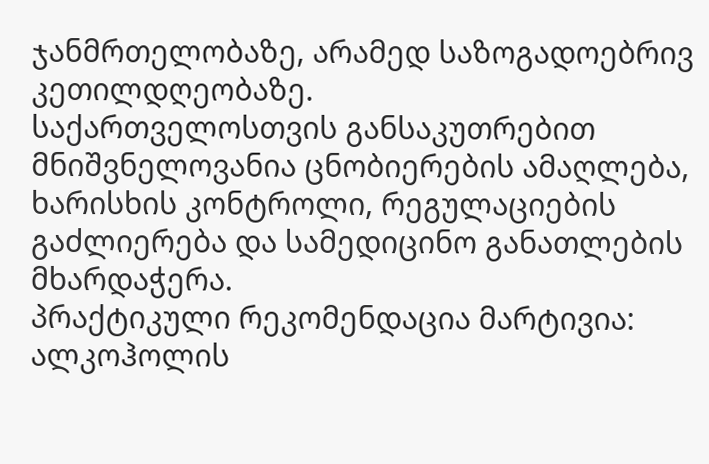ჯანმრთელობაზე, არამედ საზოგადოებრივ კეთილდღეობაზე.
საქართველოსთვის განსაკუთრებით მნიშვნელოვანია ცნობიერების ამაღლება, ხარისხის კონტროლი, რეგულაციების გაძლიერება და სამედიცინო განათლების მხარდაჭერა.
პრაქტიკული რეკომენდაცია მარტივია: ალკოჰოლის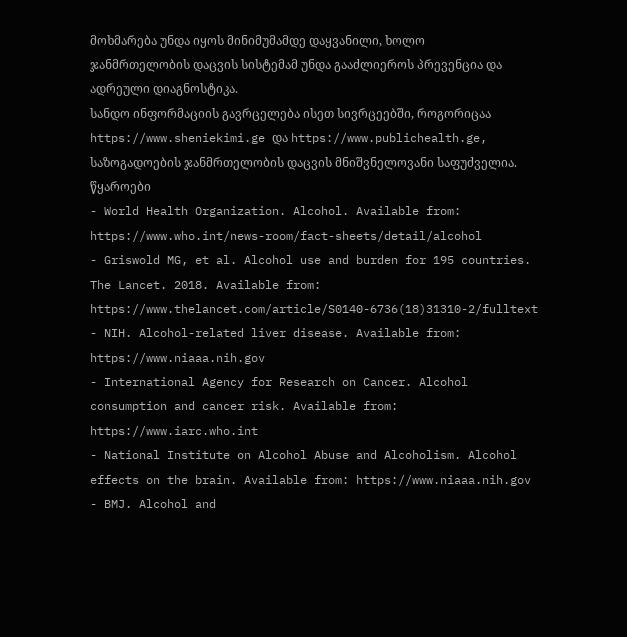მოხმარება უნდა იყოს მინიმუმამდე დაყვანილი, ხოლო ჯანმრთელობის დაცვის სისტემამ უნდა გააძლიეროს პრევენცია და ადრეული დიაგნოსტიკა.
სანდო ინფორმაციის გავრცელება ისეთ სივრცეებში, როგორიცაა https://www.sheniekimi.ge და https://www.publichealth.ge, საზოგადოების ჯანმრთელობის დაცვის მნიშვნელოვანი საფუძველია.
წყაროები
- World Health Organization. Alcohol. Available from: https://www.who.int/news-room/fact-sheets/detail/alcohol
- Griswold MG, et al. Alcohol use and burden for 195 countries. The Lancet. 2018. Available from: https://www.thelancet.com/article/S0140-6736(18)31310-2/fulltext
- NIH. Alcohol-related liver disease. Available from: https://www.niaaa.nih.gov
- International Agency for Research on Cancer. Alcohol consumption and cancer risk. Available from: https://www.iarc.who.int
- National Institute on Alcohol Abuse and Alcoholism. Alcohol effects on the brain. Available from: https://www.niaaa.nih.gov
- BMJ. Alcohol and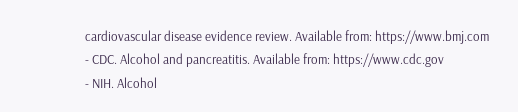cardiovascular disease evidence review. Available from: https://www.bmj.com
- CDC. Alcohol and pancreatitis. Available from: https://www.cdc.gov
- NIH. Alcohol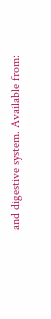and digestive system. Available from: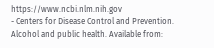https://www.ncbi.nlm.nih.gov
- Centers for Disease Control and Prevention. Alcohol and public health. Available from: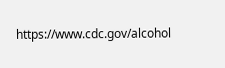https://www.cdc.gov/alcohol